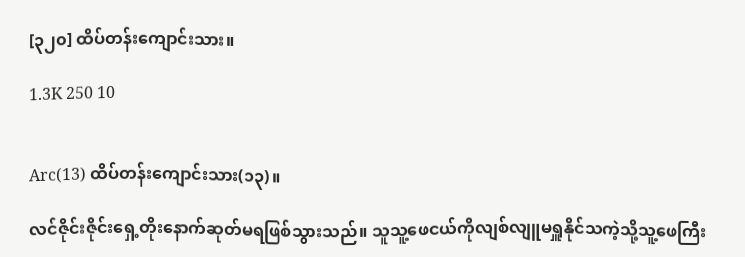[၃၂၀] ထိပ်တန်းကျောင်းသား။

1.3K 250 10


Arc(13) ထိပ်တန်းကျောင်းသား(၁၃)။

လင်ဇိုင်းဇိုင်းရှေ့တိုးနောက်ဆုတ်မရဖြစ်သွားသည်။ သူသူ့ဖေငယ်ကိုလျစ်လျူမရှူနိုင်သကဲ့သို့သူ့ဖေကြီး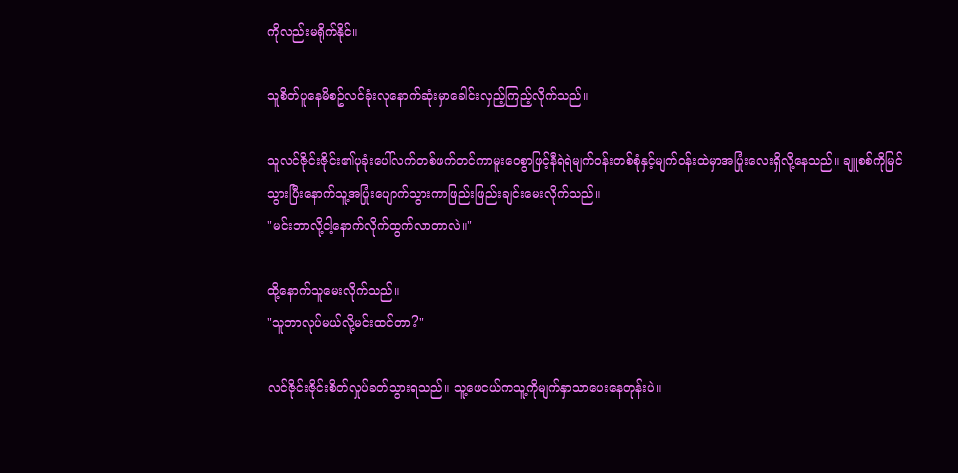ကိုလည်းမရိုက်နိုင်။

သူစိတ်ပူနေမိစဥ်လင်ခုံးလုနောက်ဆုံးမှာခေါင်းလှည့်ကြည့်လိုက်သည်။

သူလင်ဇိုင်းဇိုင်း၏ပုခုံးပေါ်လက်တစ်ဖက်တင်ကာမူးဝေစွာဖြင့်နီရဲရဲမျက်ဝန်းတစ်စုံနှင့်မျက်ဝန်းထဲမှာအပြုံးလေးရှိလို့နေသည်။ ချူစစ်ကိုမြင်သွားပြီးနောက်သူ့အပြုံးပျောက်သွားကာဖြည်းဖြည်းချင်းမေးလိုက်သည်။
"မင်းဘာလို့ငါ့နောက်လိုက်ထွက်လာတာလဲ။"

ထို့နောက်သူမေးလိုက်သည်။
"သူဘာလုပ်မယ်လို့မင်းထင်တာ?"

လင်ဇိုင်းဇိုင်းစိတ်လှုပ်ခတ်သွားရသည်။ သူ့ဖေငယ်ကသူ့ကိုမျက်နှာသာပေးနေတုန်းပဲ။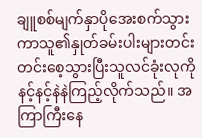ချူစစ်မျက်နှာပိုအေးစက်သွားကာသူ၏နှုတ်ခမ်းပါးများတင်းတင်းစေ့သွားပြီးသူလင်ခုံးလုကိုနင့်နင့်နဲနဲကြည့်လိုက်သည်။ အကြာကြီးနေ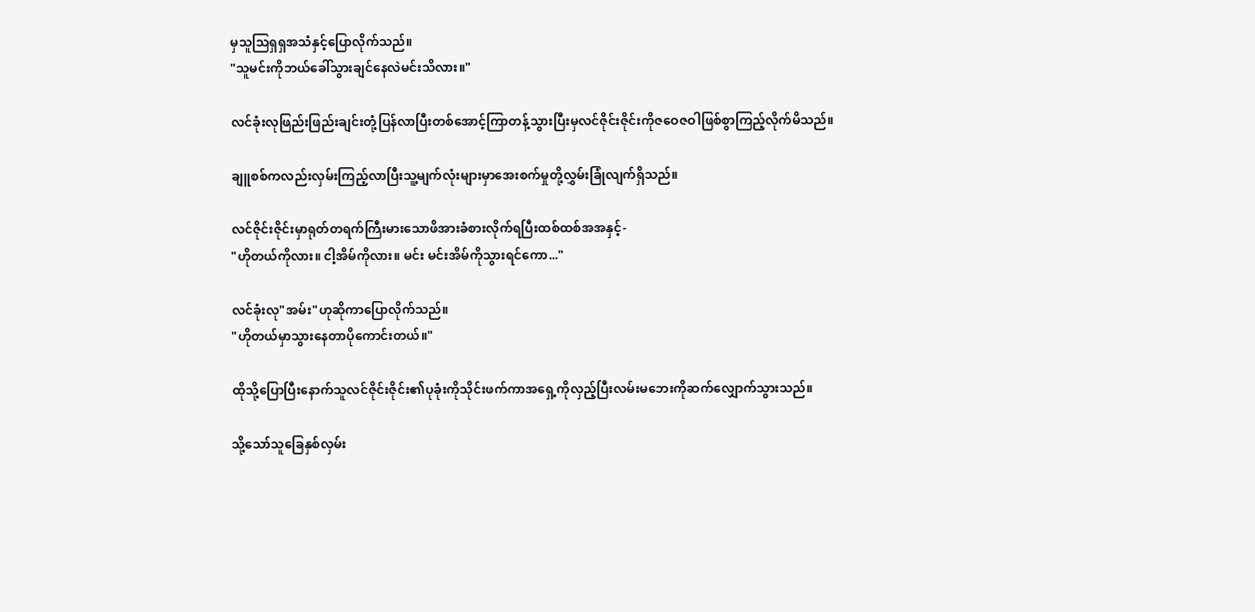မှသူသြရှရှအသံနှင့်ပြောလိုက်သည်။
"သူမင်းကိုဘယ်ခေါ်သွားချင်နေလဲမင်းသိလား။"

လင်ခုံးလုဖြည်းဖြည်းချင်းတုံ့ပြန်လာပြီးတစ်အောင့်ကြာတန့်သွားပြီးမှလင်ဇိုင်းဇိုင်းကိုဇဝေဇဝါဖြစ်စွာကြည့်လိုက်မိသည်။

ချူစစ်ကလည်းလှမ်းကြည့်လာပြီးသူ့မျက်လုံးများမှာအေးစက်မှုတို့လွှမ်းခြုံလျက်ရှိသည်။

လင်ဇိုင်းဇိုင်းမှာရုတ်တရက်ကြီးမားသောဖိအားခံစားလိုက်ရပြီးထစ်ထစ်အအနှင့်-
"ဟိုတယ်ကိုလား။ ငါ့အိမ်ကိုလား။ မင်း မင်းအိမ်ကိုသွားရင်ကော..."

လင်ခုံးလု"အမ်း"ဟုဆိုကာပြောလိုက်သည်။
"ဟိုတယ်မှာသွားနေတာပိုကောင်းတယ်။"

ထိုသို့ပြောပြီးနောက်သူလင်ဇိုင်းဇိုင်း၏ပုခုံးကိုသိုင်းဖက်ကာအရှေ့ကိုလှည့်ပြီးလမ်းမဘေးကိုဆက်လျှောက်သွားသည်။

သို့သော်သူခြေနှစ်လှမ်း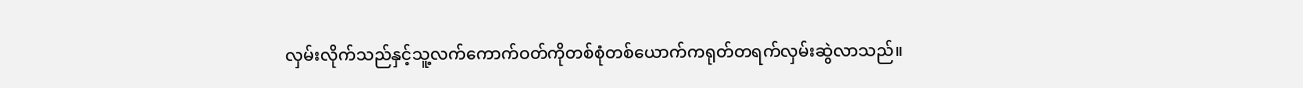လှမ်းလိုက်သည်နှင့်သူ့လက်ကောက်ဝတ်ကိုတစ်စုံတစ်ယောက်ကရုတ်တရက်လှမ်းဆွဲလာသည်။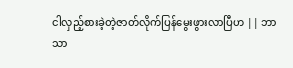ငါလှည့်စားခဲ့တဲ့ဇာတ်လိုက်ပြန်မွေးဖွားလာပြီဟ || ဘာသာ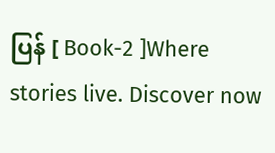ပြန် [ Book-2 ]Where stories live. Discover now